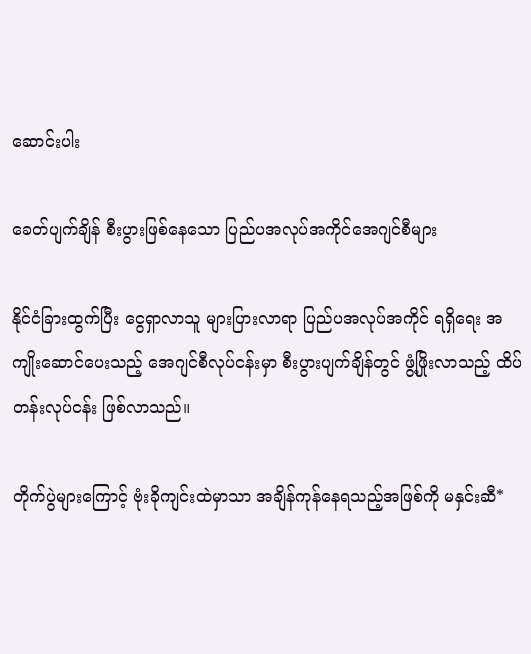ဆောင်းပါး

ခေတ်ပျက်ချိန် စီးပွားဖြစ်နေသော ပြည်ပအလုပ်အကိုင်အေဂျင်စီများ

နိုင်ငံခြားထွက်ပြီး ငွေရှာလာသူ များပြားလာရာ ပြည်ပအလုပ်အကိုင် ရရှိရေး အကျိုးဆောင်ပေးသည့် အေဂျင်စီလုပ်ငန်းမှာ စီးပွားပျက်ချိန်တွင် ဖွံ့ဖြိုးလာသည့် ထိပ်တန်းလုပ်ငန်း ဖြစ်လာသည်။

တိုက်ပွဲများကြောင့် ဗုံးခိုကျင်းထဲမှာသာ အချိန်ကုန်နေရသည့်အဖြစ်ကို မနှင်းဆီ*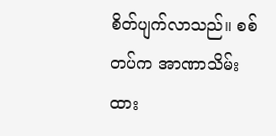စိတ်ပျက်လာသည်။ စစ်တပ်က အာဏာသိမ်းထား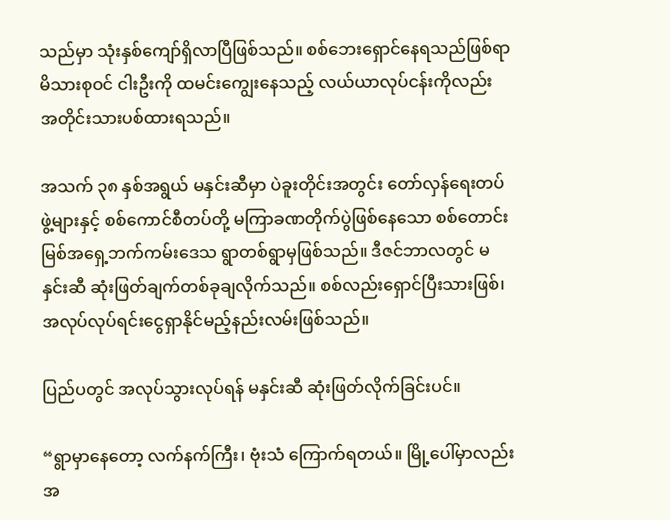သည်မှာ သုံးနှစ်ကျော်ရှိလာပြီဖြစ်သည်။ စစ်ဘေးရှောင်နေရသည်ဖြစ်ရာ မိသားစုဝင် ငါးဦးကို ထမင်းကျွေးနေသည့် လယ်ယာလုပ်ငန်းကိုလည်း အတိုင်းသားပစ်ထားရသည်။

အသက် ၃၈ နှစ်အရွယ် မနှင်းဆီမှာ ပဲခူးတိုင်းအတွင်း တော်လှန်ရေးတပ်ဖွဲ့များနှင့် စစ်ကောင်စီတပ်တို့ မကြာခဏတိုက်ပွဲဖြစ်နေသော စစ်တောင်းမြစ်အရှေ့ဘက်ကမ်းဒေသ ရွာတစ်ရွာမှဖြစ်သည်။ ဒီဇင်ဘာလတွင် မနှင်းဆီ ဆုံးဖြတ်ချက်တစ်ခုချလိုက်သည်။ စစ်လည်းရှောင်ပြီးသားဖြစ်၊ အလုပ်လုပ်ရင်းငွေရှာနိုင်မည့်နည်းလမ်းဖြစ်သည်။

ပြည်ပတွင် အလုပ်သွားလုပ်ရန် မနှင်းဆီ ဆုံးဖြတ်လိုက်ခြင်းပင်။

“ရွာမှာနေတော့ လက်နက်ကြီး၊ ဗုံးသံ ကြောက်ရတယ်။ မြို့ပေါ်မှာလည်း အ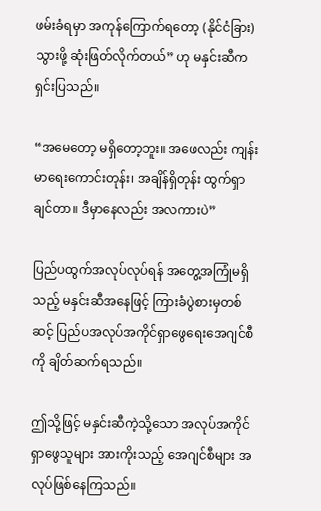ဖမ်းခံရမှာ အကုန်ကြောက်ရတော့ (နိုင်ငံခြား) သွားဖို့ ဆုံးဖြတ်လိုက်တယ်” ဟု မနှင်းဆီက ရှင်းပြသည်။

“အမေတော့ မရှိတော့ဘူး။ အဖေလည်း ကျန်းမာရေးကောင်းတုန်း၊ အချိန်ရှိတုန်း ထွက်ရှာချင်တာ။ ဒီမှာနေလည်း အလကားပဲ”

ပြည်ပထွက်အလုပ်လုပ်ရန် အတွေ့အကြုံမရှိသည့် မနှင်းဆီအနေဖြင့် ကြားခံပွဲစားမှတစ်ဆင့် ပြည်ပအလုပ်အကိုင်ရှာဖွေရေးအေဂျင်စီကို ချိတ်ဆက်ရသည်။

ဤသို့ဖြင့် မနှင်းဆီကဲ့သို့သော အလုပ်အကိုင်ရှာဖွေသူများ အားကိုးသည့် အေဂျင်စီများ အလုပ်ဖြစ်နေကြသည်။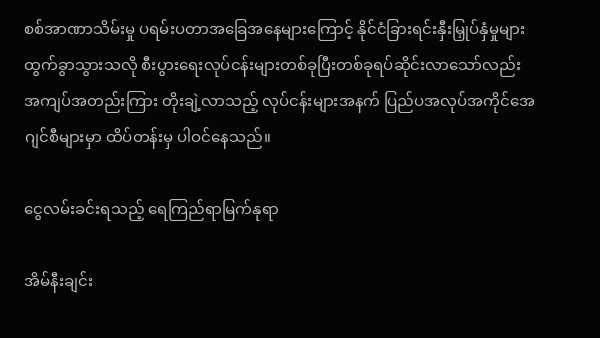စစ်အာဏာသိမ်းမှု ပရမ်းပတာအခြေအနေများကြောင့် နိုင်ငံခြားရင်းနှီးမြှုပ်နှံမှုများထွက်ခွာသွားသလို စီးပွားရေးလုပ်ငန်းများတစ်ခုပြီးတစ်ခုရပ်ဆိုင်းလာသော်လည်း အကျပ်အတည်းကြား တိုးချဲ့လာသည့် လုပ်ငန်းများအနက် ပြည်ပအလုပ်အကိုင်အေဂျင်စီများမှာ ထိပ်တန်းမှ ပါဝင်နေသည်။

ငွေလမ်းခင်းရသည့် ရေကြည်ရာမြက်နုရာ

အိမ်နီးချင်း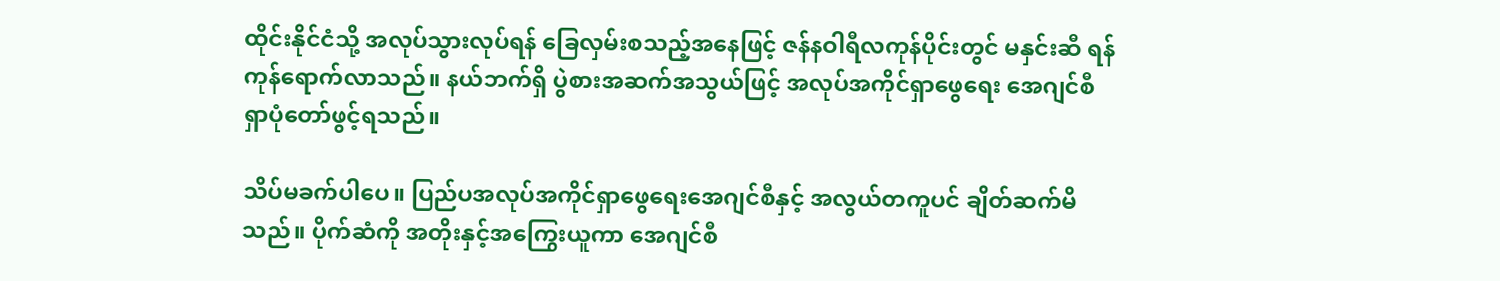ထိုင်းနိုင်ငံသို့ အလုပ်သွားလုပ်ရန် ခြေလှမ်းစသည့်အနေဖြင့် ဇန်နဝါရီလကုန်ပိုင်းတွင် မနှင်းဆီ ရန်ကုန်ရောက်လာသည်။ နယ်ဘက်ရှိ ပွဲစားအဆက်အသွယ်ဖြင့် အလုပ်အကိုင်ရှာဖွေရေး အေဂျင်စီရှာပုံတော်ဖွင့်ရသည်။

သိပ်မခက်ပါပေ။ ပြည်ပအလုပ်အကိုင်ရှာဖွေရေးအေဂျင်စီနှင့် အလွယ်တကူပင် ချိတ်ဆက်မိသည်။ ပိုက်ဆံကို အတိုးနှင့်အကြွေးယူကာ အေဂျင်စီ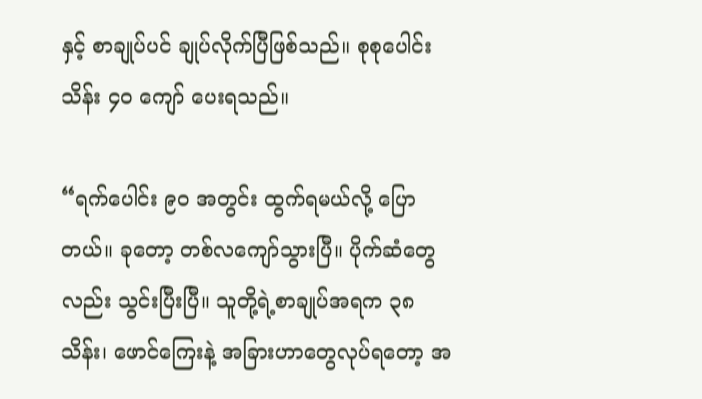နှင့် စာချုပ်ပင် ချုပ်လိုက်ပြီဖြစ်သည်။ စုစုပေါင်း သိန်း ၄၀ ကျော် ပေးရသည်။

“ရက်ပေါင်း ၉၀ အတွင်း ထွက်ရမယ်လို့ ပြောတယ်။ ခုတော့ တစ်လကျော်သွားပြီ။ ပိုက်ဆံတွေလည်း သွင်းပြီးပြီ။ သူတို့ရဲ့စာချုပ်အရက ၃၈ သိန်း၊ ဖောင်ကြေးနဲ့ အခြားဟာတွေလုပ်ရတော့ အ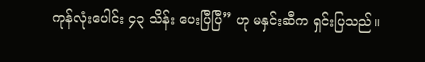ကုန်လုံးပေါင်း ၄၃ သိန်း ပေးပြီပြီ” ဟု မနှင်းဆီက ရှင်းပြသည်။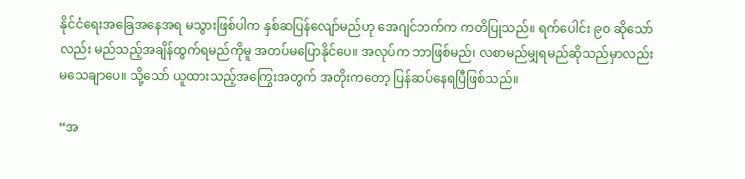နိုင်ငံရေးအခြေအနေအရ မသွားဖြစ်ပါက နှစ်ဆပြန်လျော်မည်ဟု အေဂျင်ဘက်က ကတိပြုသည်။ ရက်ပေါင်း ၉၀ ဆိုသော်လည်း မည်သည့်အချိန်ထွက်ရမည်ကိုမူ အတပ်မပြောနိုင်ပေ။ အလုပ်က ဘာဖြစ်မည်၊ လစာမည်မျှရမည်ဆိုသည်မှာလည်း မသေချာပေ။ သို့သော် ယူထားသည့်အကြွေးအတွက် အတိုးကတော့ ပြန်ဆပ်နေရပြီဖြစ်သည်။

“အ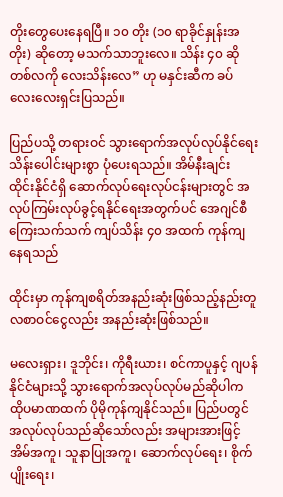တိုးတွေပေးနေရပြီ။ ၁၀ တိုး (၁၀ ရာခိုင်နှုန်းအတိုး) ဆိုတော့ မသက်သာဘူးလေ။ သိန်း ၄၀ ဆို တစ်လကို လေးသိန်းလေ” ဟု မနှင်းဆီက ခပ်လေးလေးရှင်းပြသည်။

ပြည်ပသို့ တရားဝင် သွားရောက်အလုပ်လုပ်နိုင်ရေး သိန်းပေါင်းများစွာ ပုံပေးရသည်။ အိမ်နီးချင်း ထိုင်းနိုင်ငံရှိ ဆောက်လုပ်ရေးလုပ်ငန်းများတွင် အလုပ်ကြမ်းလုပ်ခွင့်ရနိုင်ရေးအတွက်ပင် အေဂျင်စီကြေးသက်သက် ကျပ်သိန်း ၄၀ အထက် ကုန်ကျနေရသည်

ထိုင်းမှာ ကုန်ကျစရိတ်အနည်းဆုံးဖြစ်သည့်နည်းတူ လစာဝင်ငွေလည်း အနည်းဆုံးဖြစ်သည်။

မလေးရှား၊ ဒူဘိုင်း၊ ကိုရီးယား၊ စင်ကာပူနှင့် ဂျပန်နိုင်ငံများသို့ သွားရောက်အလုပ်လုပ်မည်ဆိုပါက ထိုပမာဏထက် ပိုမိုကုန်ကျနိုင်သည်။ ပြည်ပတွင် အလုပ်လုပ်သည်ဆိုသော်လည်း အများအားဖြင့် အိမ်အကူ၊ သူနာပြုအကူ၊ ဆောက်လုပ်ရေး၊ စိုက်ပျိုးရေး၊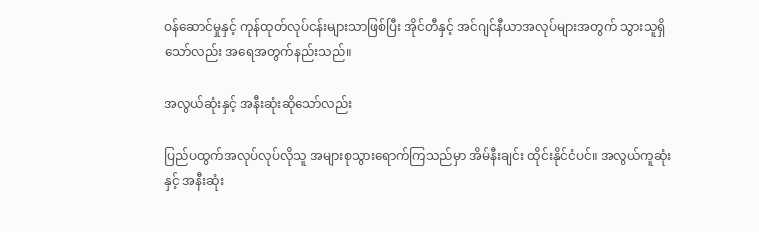ဝန်ဆောင်မှုနှင့် ကုန်ထုတ်လုပ်ငန်းများသာဖြစ်ပြီး အိုင်တီနှင့် အင်ဂျင်နီယာအလုပ်များအတွက် သွားသူရှိသော်လည်း အရေအတွက်နည်းသည်။

အလွယ်ဆုံးနှင့် အနီးဆုံးဆိုသော်လည်း

ပြည်ပထွက်အလုပ်လုပ်လိုသူ အများစုသွားရောက်ကြသည်မှာ အိမ်နီးချင်း ထိုင်းနိုင်ငံပင်။ အလွယ်ကူဆုံးနှင့် အနီးဆုံး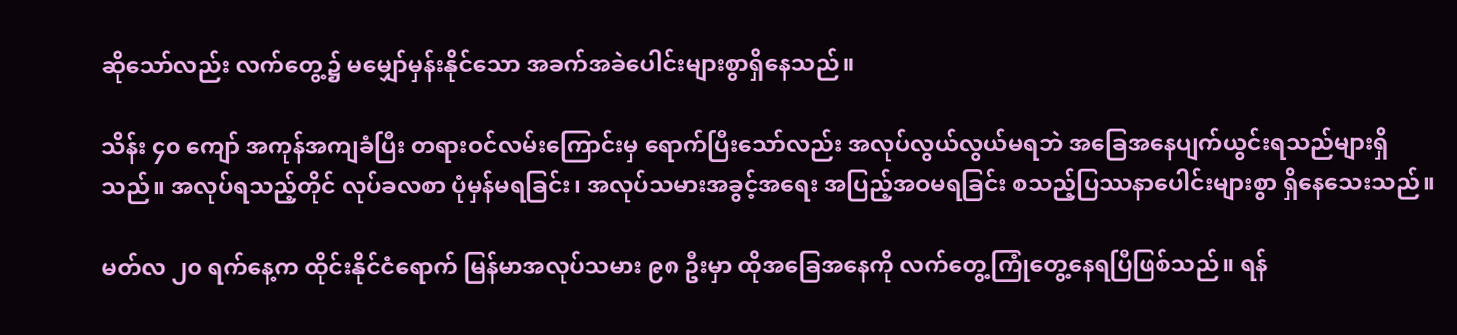ဆိုသော်လည်း လက်တွေ့၌ မမျှော်မှန်းနိုင်သော အခက်အခဲပေါင်းများစွာရှိနေသည်။

သိန်း ၄၀ ကျော် အကုန်အကျခံပြီး တရားဝင်လမ်းကြောင်းမှ ရောက်ပြီးသော်လည်း အလုပ်လွယ်လွယ်မရဘဲ အခြေအနေပျက်ယွင်းရသည်များရှိသည်။ အလုပ်ရသည့်တိုင် လုပ်ခလစာ ပုံမှန်မရခြင်း၊ အလုပ်သမားအခွင့်အရေး အပြည့်အဝမရခြင်း စသည့်ပြဿနာပေါင်းများစွာ ရှိနေသေးသည်။

မတ်လ ၂၀ ရက်နေ့က ထိုင်းနိုင်ငံရောက် မြန်မာအလုပ်သမား ၉၈ ဦးမှာ ထိုအခြေအနေကို လက်တွေ့ကြုံတွေ့နေရပြီဖြစ်သည်။ ရန်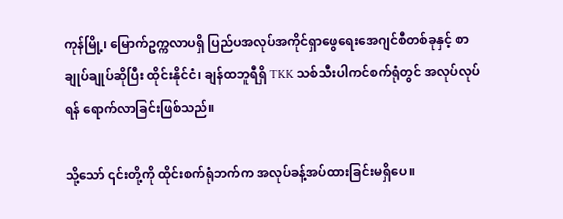ကုန်မြို့၊ မြောက်ဥက္ကလာပရှိ ပြည်ပအလုပ်အကိုင်ရှာဖွေရေးအေဂျင်စီတစ်ခုနှင့် စာချုပ်ချုပ်ဆိုပြီး ထိုင်းနိုင်ငံ၊ ချန်ထဘူရီရှိ TKK သစ်သီးပါကင်စက်ရုံတွင် အလုပ်လုပ်ရန် ရောက်လာခြင်းဖြစ်သည်။

သို့သော် ၎င်းတို့ကို ထိုင်းစက်ရုံဘက်က အလုပ်ခန့်အပ်ထားခြင်းမရှိပေ။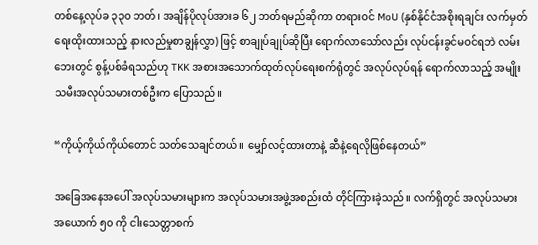တစ်နေ့လုပ်ခ ၃၃၀ ဘတ်၊ အချိန်ပိုလုပ်အားခ ၆၂ ဘတ်ရမည်ဆိုကာ တရားဝင် MoU (နှစ်နိုင်ငံအစိုးရချင်း လက်မှတ်ရေးထိုးထားသည့် နားလည်မှုစာချွန်လွှာ) ဖြင့် စာချုပ်ချုပ်ဆိုပြီး ရောက်လာသော်လည်း လုပ်ငန်းခွင်မဝင်ရဘဲ လမ်းဘေးတွင် စွန့်ပစ်ခံရသည်ဟု TKK အစားအသောက်ထုတ်လုပ်ရေးစက်ရုံတွင် အလုပ်လုပ်ရန် ရောက်လာသည့် အမျိုးသမီးအလုပ်သမားတစ်ဦးက ပြောသည်။

“ကိုယ့်ကိုယ်ကိုယ်တောင် သတ်သေချင်တယ်။ မျှော်လင့်ထားတာနဲ့ ဆီနဲ့ရေလိုဖြစ်နေတယ်”

အခြေအနေအပေါ် အလုပ်သမားများက အလုပ်သမားအဖွဲ့အစည်းထံ တိုင်ကြားခဲ့သည်။ လက်ရှိတွင် အလုပ်သမား အယောက် ၅၀ ကို ငါးသေတ္တာစက်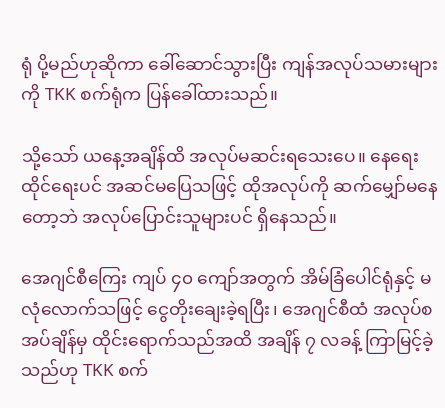ရုံ ပို့မည်ဟုဆိုကာ ခေါ်ဆောင်သွားပြီး ကျန်အလုပ်သမားများကို TKK စက်ရုံက ပြန်ခေါ်ထားသည်။

သို့သော် ယနေ့အချိန်ထိ အလုပ်မဆင်းရသေးပေ။ နေရေးထိုင်ရေးပင် အဆင်မပြေသဖြင့် ထိုအလုပ်ကို ဆက်မျှော်မနေတော့ဘဲ အလုပ်ပြောင်းသူများပင် ရှိနေသည်။

အေဂျင်စီကြေး ကျပ် ၄၀ ကျော်အတွက် အိမ်ခြံပေါင်ရုံနှင့် မလုံလောက်သဖြင့် ငွေတိုးချေးခဲ့ရပြီး၊ အေဂျင်စီထံ အလုပ်စအပ်ချိန်မှ ထိုင်းရောက်သည်အထိ အချိန် ၇ လခန့် ကြာမြင့်ခဲ့သည်ဟု TKK စက်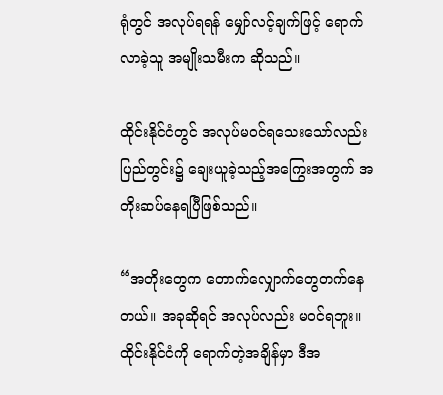ရုံတွင် အလုပ်ရရန် မျှော်လင့်ချက်ဖြင့် ရောက်လာခဲ့သူ အမျိုးသမီးက ဆိုသည်။

ထိုင်းနိုင်ငံတွင် အလုပ်မဝင်ရသေးသော်လည်း ပြည်တွင်း၌ ချေးယူခဲ့သည့်အကြွေးအတွက် အတိုးဆပ်နေရပြီဖြစ်သည်။

“အတိုးတွေက တောက်လျှောက်တွေတက်နေတယ်။ အခုဆိုရင် အလုပ်လည်း မဝင်ရဘူး။ ထိုင်းနိုင်ငံကို ရောက်တဲ့အချိန်မှာ ဒီအ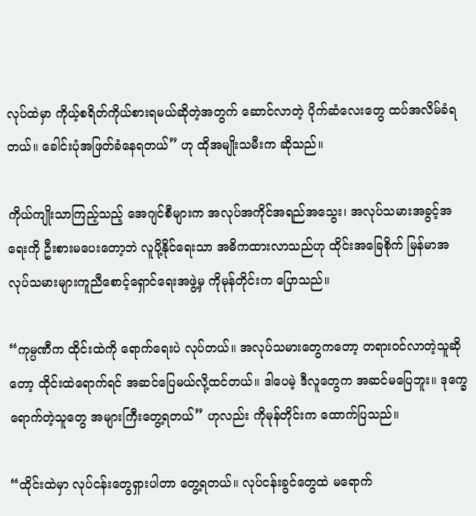လုပ်ထဲမှာ ကိုယ့်စရိတ်ကိုယ်စားရမယ်ဆိုတဲ့အတွက် ဆောင်လာတဲ့ ပိုက်ဆံလေးတွေ ထပ်အလိမ်ခံရတယ်။ ခေါင်းပုံအဖြတ်ခံနေရတယ်” ဟု ထိုအမျိုးသမီးက ဆိုသည်။

ကိုယ်ကျိုးသာကြည့်သည့် အေဂျင်စီများက အလုပ်အကိုင်အရည်အသွေး၊ အလုပ်သမားအခွင့်အရေးကို ဦးစားမပေးတော့ဘဲ လူပို့နိုင်ရေးသာ အဓိကထားလာသည်ဟု ထိုင်းအခြေစိုက် မြန်မာအလုပ်သမားများကူညီစောင့်ရှောင်ရေးအဖွဲ့မှ ကိုမုန်တိုင်းက ပြောသည်။

“ကုမ္ပဏီက ထိုင်းထဲကို ရောက်ရေးပဲ လုပ်တယ်။ အလုပ်သမားတွေကတော့ တရားဝင်လာတဲ့သူဆိုတော့ ထိုင်းထဲရောက်ရင် အဆင်ပြေမယ်လို့ထင်တယ်။ ဒါပေမဲ့ ဒီလူတွေက အဆင်မပြေဘူး။ ဒုက္ခေရောက်တဲ့သူတွေ အများကြီးတွေ့ရတယ်” ဟုလည်း ကိုမုန်တိုင်းက ထောက်ပြသည်။

“ထိုင်းထဲမှာ လုပ်ငန်းတွေရှားပါတာ တွေ့ရတယ်။ လုပ်ငန်းခွင်တွေထဲ မရောက်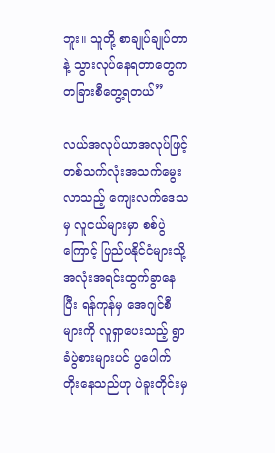ဘူး။ သူတို့ စာချုပ်ချုပ်တာနဲ့ သွားလုပ်နေရတာတွေက တခြားစီတွေ့ရတယ်”

လယ်အလုပ်ယာအလုပ်ဖြင့် တစ်သက်လုံးအသက်မွေးလာသည့် ကျေးလက်ဒေသမှ လူငယ်များမှာ စစ်ပွဲကြောင့် ပြည်ပနိုင်ငံများသို့ အလုံးအရင်းထွက်ခွာနေပြီး ရန်ကုန်မှ အေဂျင်စီများကို လူရှာပေးသည့် ရွာခံပွဲစားများပင် ပွပေါက်တိုးနေသည်ဟု ပဲခူးတိုင်းမှ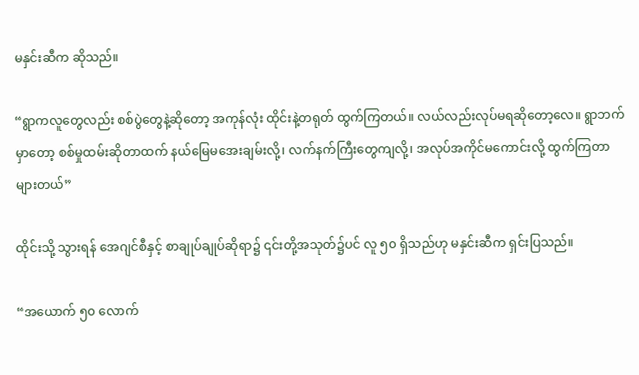မနှင်းဆီက ဆိုသည်။

“ရွာကလူတွေလည်း စစ်ပွဲတွေနဲ့ဆိုတော့ အကုန်လုံး ထိုင်းနဲ့တရုတ် ထွက်ကြတယ်။ လယ်လည်းလုပ်မရဆိုတော့လေ။ ရွာဘက်မှာတော့ စစ်မှုထမ်းဆိုတာထက် နယ်မြေမအေးချမ်းလို့၊ လက်နက်ကြီးတွေကျလို့၊ အလုပ်အကိုင်မကောင်းလို့ ထွက်ကြတာများတယ်”

ထိုင်းသို့ သွားရန် အေဂျင်စီနှင့် စာချုပ်ချုပ်ဆိုရာ၌ ၎င်းတို့အသုတ်၌ပင် လူ ၅၀ ရှိသည်ဟု မနှင်းဆီက ရှင်းပြသည်။

“အယောက် ၅၀ လောက်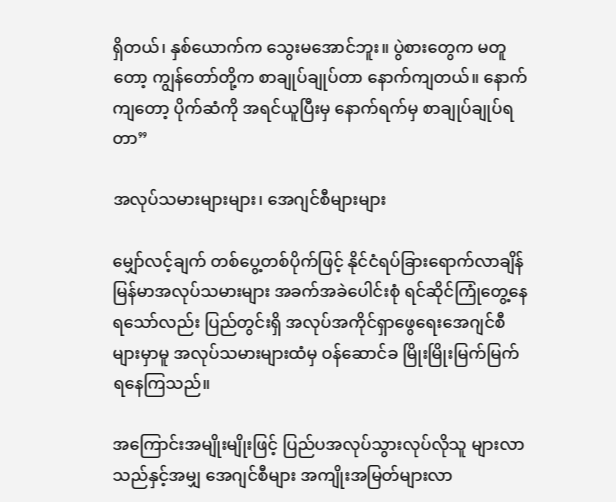ရှိတယ်၊ နှစ်ယောက်က သွေးမအောင်ဘူး။ ပွဲစားတွေက မတူတော့ ကျွန်တော်တို့က စာချုပ်ချုပ်တာ နောက်ကျတယ်။ နောက်ကျတော့ ပိုက်ဆံကို အရင်ယူပြီးမှ နောက်ရက်မှ စာချုပ်ချုပ်ရတာ”

အလုပ်သမားများများ၊ အေဂျင်စီများများ

မျှော်လင့်ချက် တစ်ပွေ့တစ်ပိုက်ဖြင့် နိုင်ငံရပ်ခြားရောက်လာချိန် မြန်မာအလုပ်သမားများ အခက်အခဲပေါင်းစုံ ရင်ဆိုင်ကြုံတွေ့နေရသော်လည်း ပြည်တွင်းရှိ အလုပ်အကိုင်ရှာဖွေရေးအေဂျင်စီများမှာမူ အလုပ်သမားများထံမှ ဝန်ဆောင်ခ မြိုးမြိုးမြက်မြက် ရနေကြသည်။

အကြောင်းအမျိုးမျိုးဖြင့် ပြည်ပအလုပ်သွားလုပ်လိုသူ များလာသည်နှင့်အမျှ အေဂျင်စီများ အကျိုးအမြတ်များလာ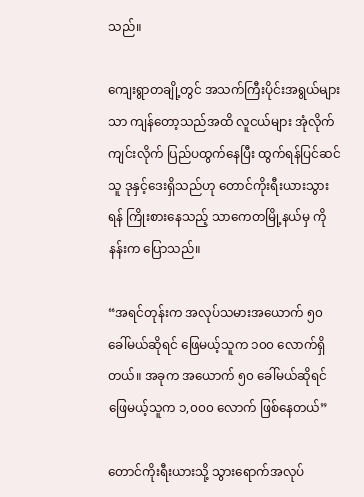သည်။

ကျေးရွာတချို့တွင် အသက်ကြီးပိုင်းအရွယ်များသာ ကျန်တော့သည်အထိ လူငယ်များ အုံလိုက်ကျင်းလိုက် ပြည်ပထွက်နေပြီး ထွက်ရန်ပြင်ဆင်သူ ဒုနှင့်ဒေးရှိသည်ဟု တောင်ကိုးရီးယားသွားရန် ကြိုးစားနေသည့် သာကေတမြို့နယ်မှ ကိုနန်းက ပြောသည်။

“အရင်တုန်းက အလုပ်သမားအယောက် ၅၀ ခေါ်မယ်ဆိုရင် ဖြေမယ့်သူက ၁၀၀ လောက်ရှိတယ်။ အခုက အယောက် ၅၀ ခေါ်မယ်ဆိုရင် ဖြေမယ့်သူက ၁,၀၀၀ လောက် ဖြစ်နေတယ်”

တောင်ကိုးရီးယားသို့ သွားရောက်အလုပ်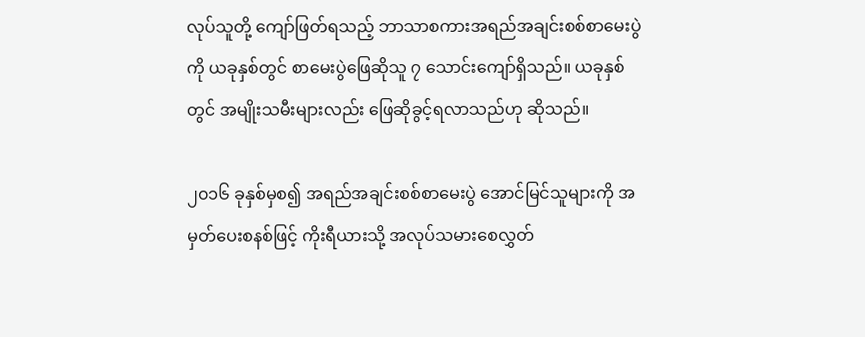လုပ်သူတို့ ကျော်ဖြတ်ရသည့် ဘာသာစကားအရည်အချင်းစစ်စာမေးပွဲကို ယခုနှစ်တွင် စာမေးပွဲဖြေဆိုသူ ၇ သောင်းကျော်ရှိသည်။ ယခုနှစ်တွင် အမျိုးသမီးများလည်း ဖြေဆိုခွင့်ရလာသည်ဟု ဆိုသည်။

၂၀၁၆ ခုနှစ်မှစ၍ အရည်အချင်းစစ်စာမေးပွဲ အောင်မြင်သူများကို အမှတ်ပေးစနစ်ဖြင့် ကိုးရီယားသို့ အလုပ်သမားစေလွှတ်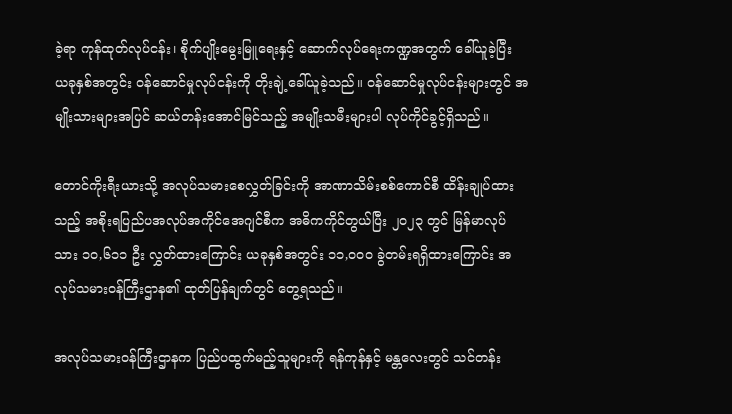ခဲ့ရာ ကုန်ထုတ်လုပ်ငန်း၊ စိုက်ပျိုးမွေးမြူရေးနှင့် ဆောက်လုပ်ရေးကဏ္ဍအတွက် ခေါ်ယူခဲ့ပြီး ယခုနှစ်အတွင်း ဝန်ဆောင်မှုလုပ်ငန်းကို တိုးချဲ့ခေါ်ယူခဲ့သည်။ ဝန်ဆောင်မှုလုပ်ငန်းများတွင် အမျိုးသားများအပြင် ဆယ်တန်းအောင်မြင်သည့် အမျိုးသမီးများပါ လုပ်ကိုင်ခွင့်ရှိသည်။

တောင်ကိုးရီးယားသို့ အလုပ်သမားစေလွှတ်ခြင်းကို အာဏာသိမ်းစစ်ကောင်စီ ထိန်းချုပ်ထားသည့် အစိုးရပြည်ပအလုပ်အကိုင်အေဂျင်စီက အဓိကကိုင်တွယ်ပြီး ၂၀၂၃ တွင် မြန်မာလုပ်သား ၁၀,၆၁၁ ဦး လွှတ်ထားကြောင်း ယခုနှစ်အတွင်း ၁၁,၀၀၀ ခွဲတမ်းရရှိထားကြောင်း အလုပ်သမားဝန်ကြီးဌာန၏ ထုတ်ပြန်ချက်တွင် တွေ့ရသည်။

အလုပ်သမားဝန်ကြီးဌာနက ပြည်ပထွက်မည့်သူများကို ရန်ကုန်နှင့် မန္တလေးတွင် သင်တန်း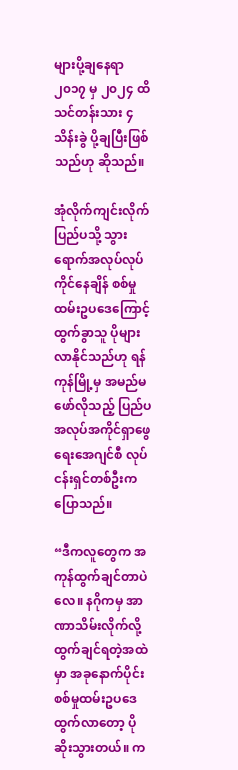များပို့ချနေရာ ၂၀၁၇ မှ ၂၀၂၄ ထိ သင်တန်းသား ၄ သိန်းခွဲ ပို့ချပြီးဖြစ်သည်ဟု ဆိုသည်။

အုံလိုက်ကျင်းလိုက် ပြည်ပသို့ သွားရောက်အလုပ်လုပ်ကိုင်နေချိန် စစ်မှုထမ်းဥပဒေကြောင့် ထွက်ခွာသူ ပိုများလာနိုင်သည်ဟု ရန်ကုန်မြို့မှ အမည်မဖော်လိုသည့် ပြည်ပအလုပ်အကိုင်ရှာဖွေရေးအေဂျင်စီ လုပ်ငန်းရှင်တစ်ဦးက ပြောသည်။

“ဒီကလူတွေက အကုန်ထွက်ချင်တာပဲလေ။ နဂိုကမှ အာဏာသိမ်းလိုက်လို့ ထွက်ချင်ရတဲ့အထဲမှာ အခုနောက်ပိုင်း စစ်မှုထမ်းဥပဒေထွက်လာတော့ ပိုဆိုးသွားတယ်။ က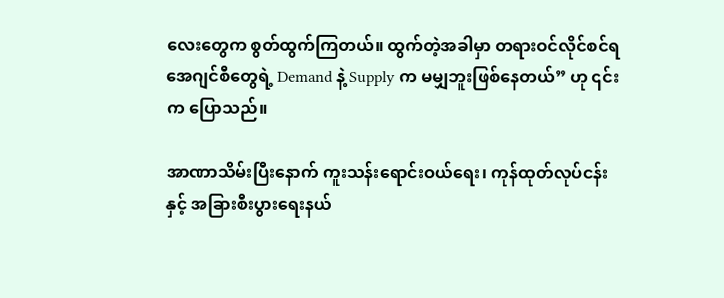လေးတွေက စွတ်ထွက်ကြတယ်။ ထွက်တဲ့အခါမှာ တရားဝင်လိုင်စင်ရအေဂျင်စီတွေရဲ့ Demand နဲ့ Supply က မမျှဘူးဖြစ်နေတယ်” ဟု ၎င်းက ပြောသည်။

အာဏာသိမ်းပြီးနောက် ကူးသန်းရောင်းဝယ်ရေး၊ ကုန်ထုတ်လုပ်ငန်းနှင့် အခြားစီးပွားရေးနယ်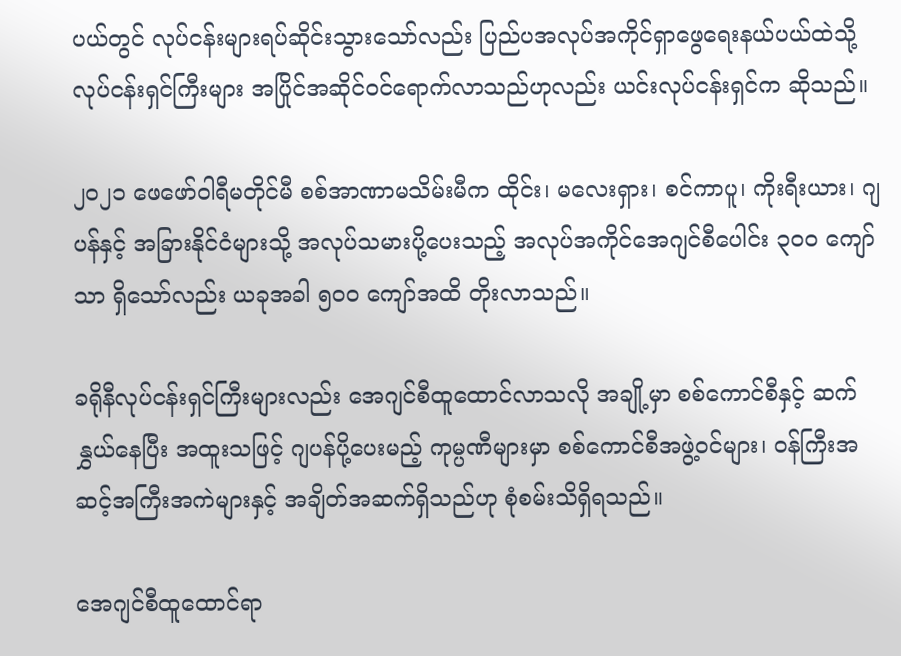ပယ်တွင် လုပ်ငန်းများရပ်ဆိုင်းသွားသော်လည်း ပြည်ပအလုပ်အကိုင်ရှာဖွေရေးနယ်ပယ်ထဲသို့ လုပ်ငန်းရှင်ကြီးများ အပြိုင်အဆိုင်ဝင်ရောက်လာသည်ဟုလည်း ယင်းလုပ်ငန်းရှင်က ဆိုသည်။

၂၀၂၁ ဖေဖော်ဝါရီမတိုင်မီ စစ်အာဏာမသိမ်းမီက ထိုင်း၊ မလေးရှား၊ စင်ကာပူ၊ ကိုးရီးယား၊ ဂျပန်နှင့် အခြားနိုင်ငံများသို့ အလုပ်သမားပို့ပေးသည့် အလုပ်အကိုင်အေဂျင်စီပေါင်း ၃၀၀ ကျော်သာ ရှိသော်လည်း ယခုအခါ ၅၀၀ ကျော်အထိ တိုးလာသည်။

ခရိုနီလုပ်ငန်းရှင်ကြီးများလည်း အေဂျင်စီထူထောင်လာသလို အချို့မှာ စစ်ကောင်စီနှင့် ဆက်နွှယ်နေပြီး အထူးသဖြင့် ဂျပန်ပို့ပေးမည့် ကုမ္ပဏီများမှာ စစ်ကောင်စီအဖွဲ့ဝင်များ၊ ဝန်ကြီးအဆင့်အကြီးအကဲများနှင့် အချိတ်အဆက်ရှိသည်ဟု စုံစမ်းသိရှိရသည်။

အေဂျင်စီထူထောင်ရာ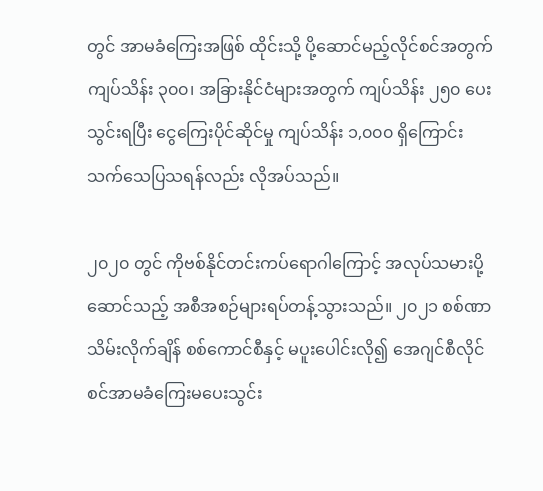တွင် အာမခံကြေးအဖြစ် ထိုင်းသို့ ပို့ဆောင်မည့်လိုင်စင်အတွက် ကျပ်သိန်း ၃၀၀၊ အခြားနိုင်ငံများအတွက် ကျပ်သိန်း ၂၅၀ ပေးသွင်းရပြီး ငွေကြေးပိုင်ဆိုင်မှု ကျပ်သိန်း ၁,၀၀၀ ရှိကြောင်း သက်သေပြသရန်လည်း လိုအပ်သည်။

၂၀၂၀ တွင် ကိုဗစ်နိုင်တင်းကပ်ရောဂါကြောင့် အလုပ်သမားပို့ဆောင်သည့် အစီအစဉ်များရပ်တန့်သွားသည်။ ၂၀၂၁ စစ်ဏာသိမ်းလိုက်ချိန် စစ်ကောင်စီနှင့် မပူးပေါင်းလို၍ အေဂျင်စီလိုင်စင်အာမခံကြေးမပေးသွင်း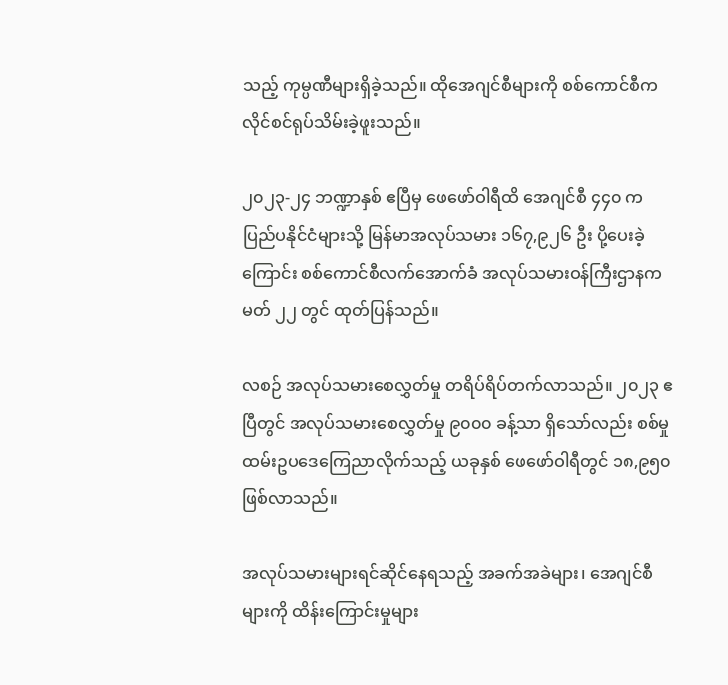သည့် ကုမ္ပဏီများရှိခဲ့သည်။ ထိုအေဂျင်စီများကို စစ်ကောင်စီက လိုင်စင်ရုပ်သိမ်းခဲ့ဖူးသည်။

၂၀၂၃-၂၄ ဘဏ္ဍာနှစ် ဧပြီမှ ဖေဖော်ဝါရီထိ အေဂျင်စီ ၄၄၀ က ပြည်ပနိုင်ငံများသို့ မြန်မာအလုပ်သမား ၁၆၇,၉၂၆ ဦး ပို့ပေးခဲ့ကြောင်း စစ်ကောင်စီလက်အောက်ခံ အလုပ်သမားဝန်ကြီးဌာနက မတ် ၂၂ တွင် ထုတ်ပြန်သည်။

လစဉ် အလုပ်သမားစေလွှတ်မှု တရိပ်ရိပ်တက်လာသည်။ ၂၀၂၃ ဧပြီတွင် အလုပ်သမားစေလွှတ်မှု ၉၀၀၀ ခန့်သာ ရှိသော်လည်း စစ်မှုထမ်းဥပဒေကြေညာလိုက်သည့် ယခုနှစ် ဖေဖော်ဝါရီတွင် ၁၈,၉၅၀ ဖြစ်လာသည်။

အလုပ်သမားများရင်ဆိုင်နေရသည့် အခက်အခဲများ၊ အေဂျင်စီများကို ထိန်းကြောင်းမှုများ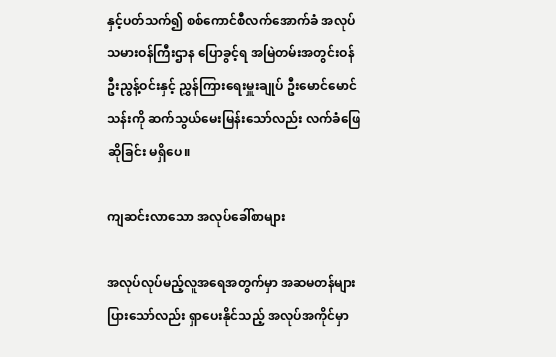နှင့်ပတ်သက်၍ စစ်ကောင်စီလက်အောက်ခံ အလုပ်သမားဝန်ကြီးဌာန ပြောခွင့်ရ အမြဲတမ်းအတွင်းဝန် ဦးညွန့်ဝင်းနှင့် ညွှန်ကြားရေးမှူးချုပ် ဦးမောင်မောင်သန်းကို ဆက်သွယ်မေးမြန်းသော်လည်း လက်ခံဖြေဆိုခြင်း မရှိပေ။

ကျဆင်းလာသော အလုပ်ခေါ်စာများ

အလုပ်လုပ်မည့်လူအရေအတွက်မှာ အဆမတန်များပြားသော်လည်း ရှာပေးနိုင်သည့် အလုပ်အကိုင်မှာ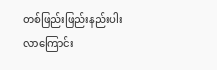တစ်ဖြည်းဖြည်းနည်းပါးလာကြောင်း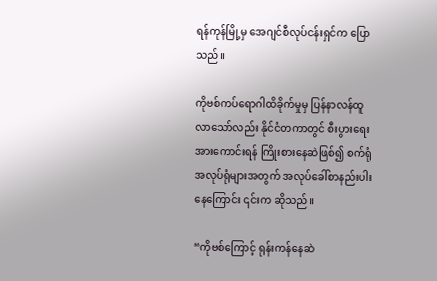ရန်ကုန်မြို့မှ အေဂျင်စီလုပ်ငန်းရှင်က ပြောသည်။

ကိုဗစ်ကပ်ရောဂါထိခိုက်မှုမှ ပြန်နာလန်ထူလာသော်လည်း နိုင်ငံတကာတွင် စီးပွားရေးအားကောင်းရန် ကြိုးစားနေဆဲဖြစ်၍ စက်ရုံအလုပ်ရုံများအတွက် အလုပ်ခေါ်စာနည်းပါးနေကြောင်း ၎င်းက ဆိုသည်။

“ကိုဗစ်ကြောင့် ရုန်းကန်နေဆဲ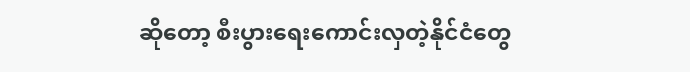ဆိုတော့ စီးပွားရေးကောင်းလှတဲ့နိုင်ငံတွေ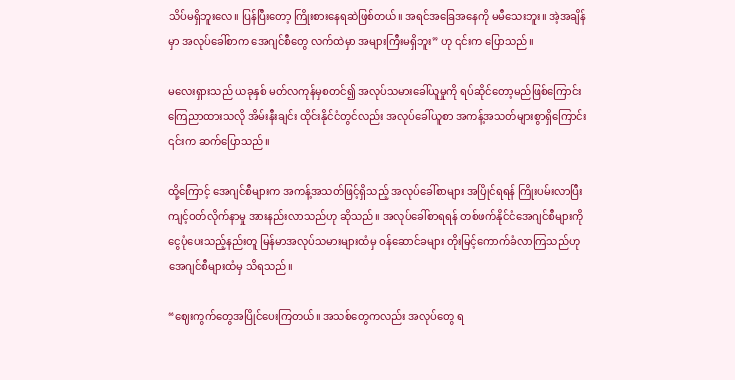သိပ်မရှိဘူးလေ။ ပြန်ပြီးတော့ ကြိုးစားနေရဆဲဖြစ်တယ်။ အရင်အခြေအနေကို မမီသေးဘူး။ အဲ့အချိန်မှာ အလုပ်ခေါ်စာက အေဂျင်စီတွေ လက်ထဲမှာ အများကြီးမရှိဘူး” ဟု ၎င်းက ပြောသည်။

မလေးရှားသည် ယခုနှစ် မတ်လကုန်မှစတင်၍ အလုပ်သမားခေါ်ယူမှုကို ရပ်ဆိုင်တော့မည်ဖြစ်ကြောင်း ကြေညာထားသလို အိမ်းနီးချင်း ထိုင်းနိုင်ငံတွင်လည်း အလုပ်ခေါ်ယူစာ အကန့်အသတ်များစွာရှိကြောင်း ၎င်းက ဆက်ပြောသည်။

ထို့ကြောင့် အေဂျင်စီများက အကန့်အသတ်ဖြင့်ရှိသည့် အလုပ်ခေါ်စာများ အပြိုင်ရရန် ကြိုးပမ်းလာပြီး ကျင့်ဝတ်လိုက်နာမှု အားနည်းလာသည်ဟု ဆိုသည်။ အလုပ်ခေါ်စာရရန် တစ်ဖက်နိုင်ငံအေဂျင်စီများကို ငွေပုံပေးသည့်နည်းတူ မြန်မာအလုပ်သမားများထံမှ ဝန်ဆောင်ခများ တိုးမြင့်ကောက်ခံလာကြသည်ဟု အေဂျင်စီများထံမှ သိရသည်။

“ဈေးကွက်တွေအပြိုင်ပေးကြတယ်။ အသစ်တွေကလည်း အလုပ်တွေ ရ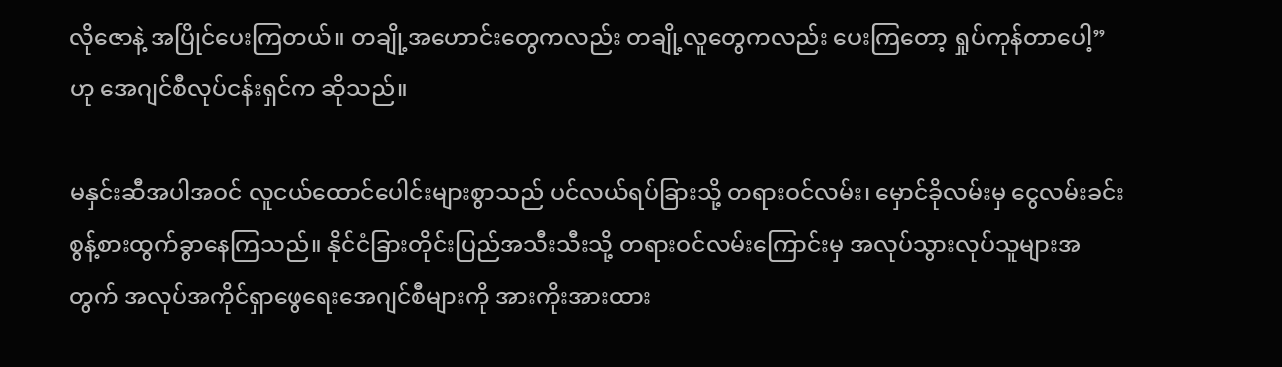လိုဇောနဲ့ အပြိုင်ပေးကြတယ်။ တချို့အဟောင်းတွေကလည်း တချို့လူတွေကလည်း ပေးကြတော့ ရှုပ်ကုန်တာပေါ့” ဟု အေဂျင်စီလုပ်ငန်းရှင်က ဆိုသည်။

မနှင်းဆီအပါအဝင် လူငယ်ထောင်ပေါင်းများစွာသည် ပင်လယ်ရပ်ခြားသို့ တရားဝင်လမ်း၊ မှောင်ခိုလမ်းမှ ငွေလမ်းခင်း စွန့်စားထွက်ခွာနေကြသည်။ နိုင်ငံခြားတိုင်းပြည်အသီးသီးသို့ တရားဝင်လမ်းကြောင်းမှ အလုပ်သွားလုပ်သူများအတွက် အလုပ်အကိုင်ရှာဖွေရေးအေဂျင်စီများကို အားကိုးအားထား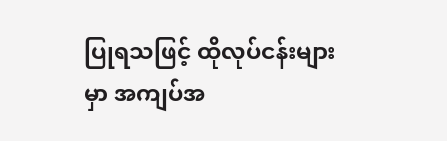ပြုရသဖြင့် ထိုလုပ်ငန်းများမှာ အကျပ်အ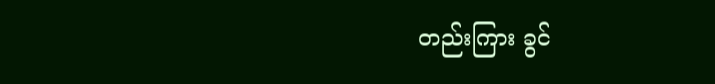တည်းကြား ခွင်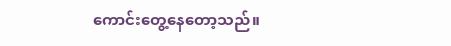ကောင်းတွေ့နေတော့သည်။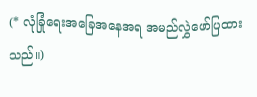(* လုံခြုံရေးအခြေအနေအရ အမည်လွှဲဖော်ပြထားသည်။)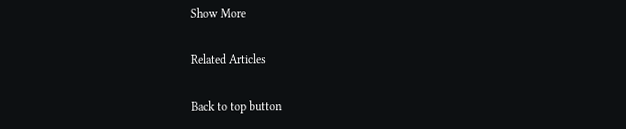Show More

Related Articles

Back to top button